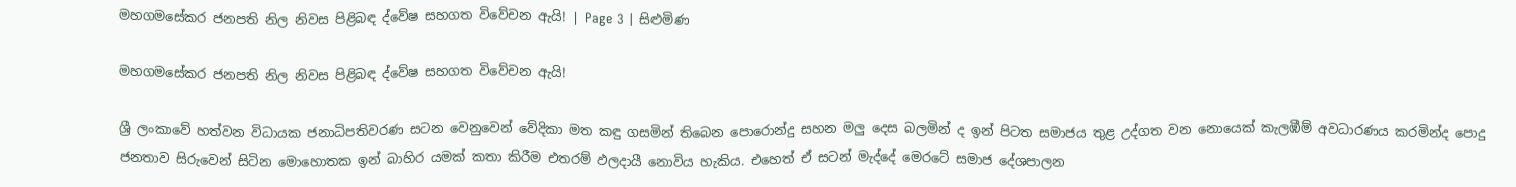මහගමසේකර ජනපති නිල නිවස පිළිබඳ ද්වේෂ සහගත විවේචන ඇයි! | Page 3 | සිළුමිණ

මහගමසේකර ජනපති නිල නිවස පිළිබඳ ද්වේෂ සහගත විවේචන ඇයි!

ශ්‍රී ලංකාවේ හත්වන විධායක ජනාධිපතිවරණ සටන වෙනුවෙන් වේදිකා මත කඳු ගසමින් තිබෙන පොරොන්දු සහන මලු දෙස බලමින් ද ඉන් පිටත සමාජය තුළ උද්ගත වන නොයෙක් කැලඹීම් අවධාරණය කරමින්ද පොදු ජනතාව සිරුවෙන් සිටින මොහොතක ඉන් බාහිර යමක් කතා කිරීම එතරම් ඵලදායී නොවිය හැකිය. එහෙත් ඒ සටන් මැද්දේ මෙරටේ සමාජ දේශපාලන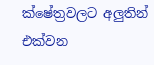ක්ෂේත්‍රවලට අලුතින් එක්වන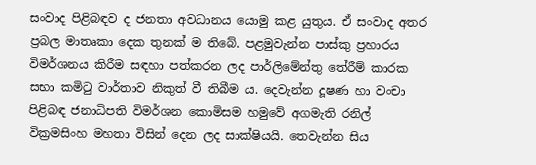සංවාද පිළිබඳව ද ජනතා අවධානය යොමු කළ යුතුය. ඒ සංවාද අතර ප්‍රබල මාතෘකා දෙක තුනක් ම තිබේ. පළමුවැන්න පාස්කු ප්‍රහාරය විමර්ශනය කිරීම සඳහා පත්කරන ලද පාර්ලිමේන්තු තේරීම් කාරක සභා කමිටු වාර්තාව නිකුත් වී තිබීම ය. දෙවැන්න දූෂණ හා වංචා පිළිබඳ ජනාධිපති විමර්ශන කොමිසම හමුවේ අගමැති රනිල් වික්‍රමසිංහ මහතා විසින් දෙන ලද සාක්ෂියයි. තෙවැන්න සිය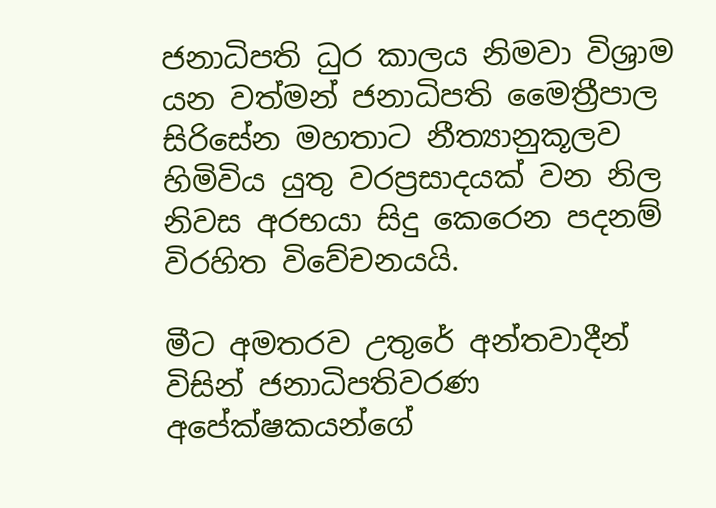ජනාධිපති ධුර කාලය නිමවා විශ්‍රාම යන වත්මන් ජනාධිපති මෛත්‍රීපාල සිරිසේන මහතාට නීත්‍යානුකූලව හිමිවිය යුතු වරප්‍රසාදයක් වන නිල නිවස අරභයා සිදු කෙරෙන පදනම් විරහිත විවේචනයයි.

මීට අමතරව උතුරේ අන්තවාදීන් විසින් ජනාධිපතිවරණ අපේක්ෂකයන්ගේ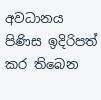අවධානය පිණිස ඉදිරිපත් කර තිබෙන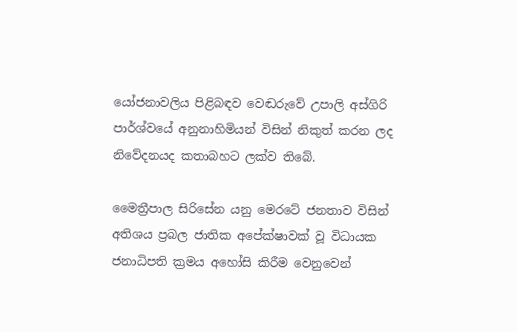යෝජනාවලිය පිළිබඳව වෙඬරුවේ උපාලි අස්ගිරි පාර්ශ්වයේ අනුනාහිමියන් විසින් නිකුත් කරන ලද නිවේදනයද කතාබහට ලක්ව තිබේ.

මෛත්‍රීපාල සිරිසේන යනු මෙරටේ ජනතාව විසින් අතිශය ප්‍රබල ජාතික අපේක්ෂාවක් වූ විධායක ජනාධිපති ක්‍රමය අහෝසි කිරීම වෙනුවෙන්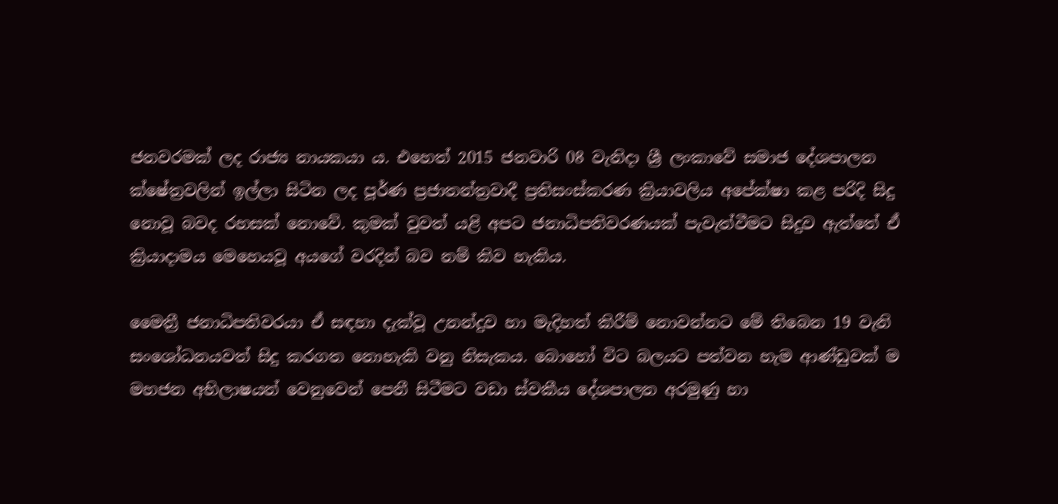ජනවරමක් ලද රාජ්‍ය නායකයා ය. එහෙත් 2015 ජනවාරි 08 වැනිදා ශ්‍රී ලංකාවේ සමාජ දේශපාලන ක්ෂේත්‍රවලින් ඉල්ලා සිටින ලද පූර්ණ ප්‍රජාතන්ත්‍රවාදී ප්‍රතිසංස්කරණ ක්‍රියාවලිය අපේක්ෂා කළ පරිදි සිදු නොවූ බවද රහසක් නොවේ. කුමක් වුවත් යළි අපට ජනාධිපතිවරණයක් පැවැත්වීමට සිදුව ඇත්තේ ඒ ක්‍රියාදාමය මෙහෙයවූ අයගේ වරදින් බව නම් කිව හැකිය.

මෛත්‍රී ජනාධිපතිවරයා ඒ සඳහා දැක්වූ උනන්දුව හා මැදිහත් කිරීම් නොවන්නට මේ තිබෙන 19 වැනි සංශෝධනයවත් සිදු කරගත නොහැකි වනු නිසැකය. බොහෝ විට බලයට පත්වන හැම ආණ්ඩුවක් ම මහජන අභිලාෂයන් වෙනුවෙන් පෙනී සිටීමට වඩා ස්වකීය දේශපාලන අරමුණු හා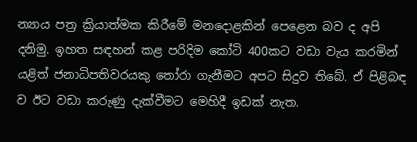න්‍යාය පත්‍ර ක්‍රියාත්මක කිරීමේ මනදොළකින් පෙළෙන බව ද අපි දනිමු. ඉහත සඳහන් කළ පරිදිම කෝටි 400කට වඩා වැය කරමින් යළිත් ජනාධිපතිවරයකු තෝරා ගැනීමට අපට සිදුව තිබේ. ඒ පිළිබඳ ව ඊට වඩා කරුණු දැක්වීමට මෙහිදී ඉඩක් නැත.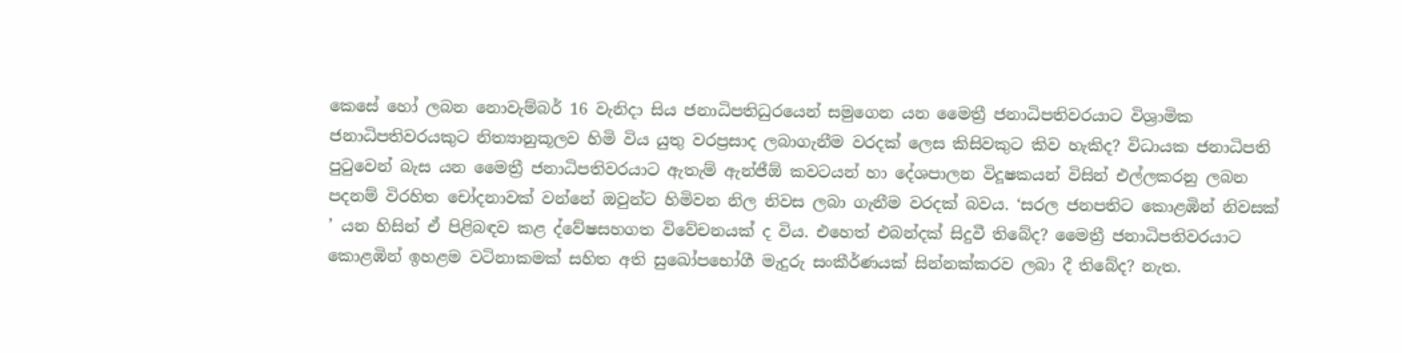කෙසේ හෝ ලබන නොවැම්බර් 16 වැනිදා සිය ජනාධිපතිධුරයෙන් සමුගෙන යන මෛත්‍රී ජනාධිපතිවරයාට විශ්‍රාමික ජනාධිපතිවරයකුට නිත්‍යානුකූලව හිමි විය යුතු වරප්‍රසාද ලබාගැනීම වරදක් ලෙස කිසිවකුට කිව හැකිද? විධායක ජනාධිපති පුටුවෙන් බැස යන මෛත්‍රී ජනාධිපතිවරයාට ඇතැම් ඇන්ජීඕ කවටයන් හා දේශපාලන විදූෂකයන් විසින් එල්ලකරනු ලබන පදනම් විරහිත චෝදනාවක් වන්නේ ඔවුන්ට හිමිවන නිල නිවස ලබා ගැනීම වරදක් බවය. ‘සරල ජනපතිට කොළඹින් නිවසක් ’ යන හිසින් ඒ පිළිබඳව කළ ද්වේෂසහගත විවේචනයක් ද විය. එහෙත් එබන්දක් සිදුවී තිබේද? මෛත්‍රී ජනාධිපතිවරයාට කොළඹින් ඉහළම වටිනාකමක් සහිත අති සුඛෝපභෝගී මැදුරු සංකීර්ණයක් සින්නක්කරව ලබා දී තිබේද? නැත.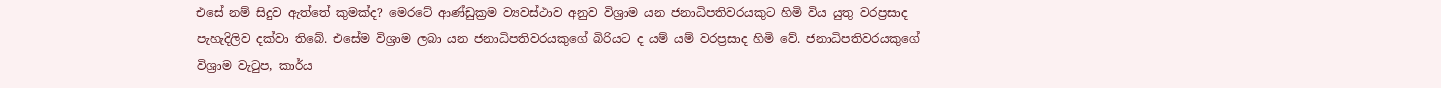එසේ නම් සිදුව ඇත්තේ කුමක්ද? මෙරටේ ආණ්ඩුක්‍රම ව්‍යවස්ථාව අනුව විශ්‍රාම යන ජනාධිපතිවරයකුට හිමි විය යුතු වරප්‍රසාද පැහැදිලිව දක්වා තිබේ. එසේම විශ්‍රාම ලබා යන ජනාධිපතිවරයකුගේ බිරියට ද යම් යම් වරප්‍රසාද හිමි වේ. ජනාධිපතිවරයකුගේ විශ්‍රාම වැටුප, කාර්ය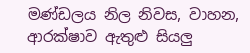මණ්ඩලය නිල නිවස, වාහන, ආරක්ෂාව ඇතුළු සියලු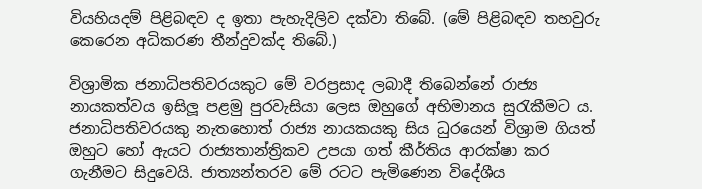වියහියදම් පිළිබඳව ද ඉතා පැහැදිලිව දක්වා තිබේ. (මේ පිළිබඳව තහවුරු කෙරෙන අධිකරණ තීන්දුවක්ද තිබේ.)

විශ්‍රාමික ජනාධිපතිවරයකුට මේ වරප්‍රසාද ලබාදී තිබෙන්නේ රාජ්‍ය නායකත්වය ඉසිලූ පළමු පුරවැසියා ලෙස ඔහුගේ අභිමානය සුරැකීමට ය. ජනාධිපතිවරයකු නැතහොත් රාජ්‍ය නායකයකු සිය ධුරයෙන් විශ්‍රාම ගියත් ඔහුට හෝ ඇයට රාජ්‍යතාන්ත්‍රිකව උපයා ගත් කීර්තිය ආරක්ෂා කර ගැනීමට සිදුවෙයි. ජාත්‍යන්තරව මේ රටට පැමිණෙන විදේශීය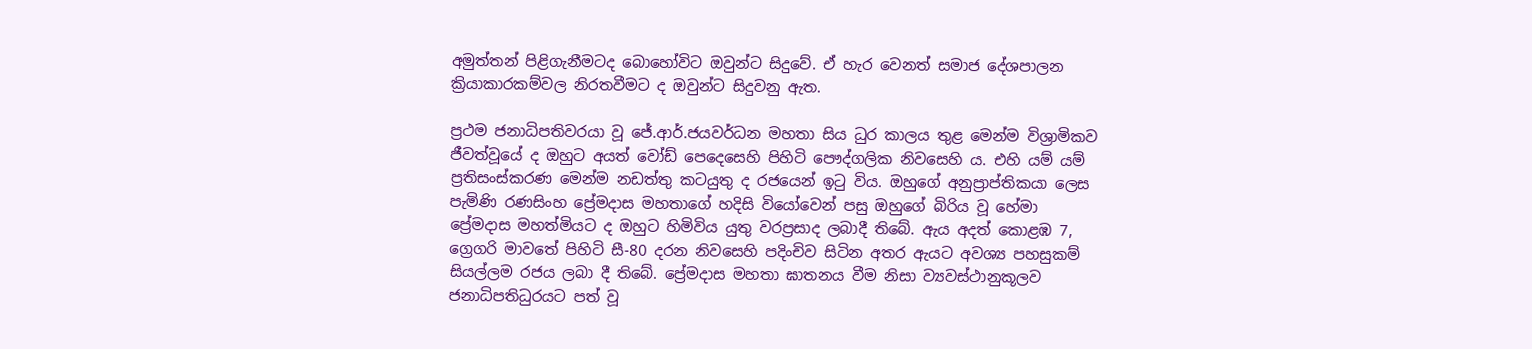අමුත්තන් පිළිගැනීමටද බොහෝවිට ඔවුන්ට සිදුවේ. ඒ හැර වෙනත් සමාජ දේශපාලන ක්‍රියාකාරකම්වල නිරතවීමට ද ඔවුන්ට සිදුවනු ඇත.

ප්‍රථම ජනාධිපතිවරයා වූ ජේ.ආර්.ජයවර්ධන මහතා සිය ධුර කාලය තුළ මෙන්ම විශ්‍රාමිකව ජීවත්වූයේ ද ඔහුට අයත් වෝඩ් පෙදෙසෙහි පිහිටි පෞද්ගලික නිවසෙහි ය. එහි යම් යම් ප්‍රතිසංස්කරණ මෙන්ම නඩත්තු කටයුතු ද රජයෙන් ඉටු විය. ඔහුගේ අනුප්‍රාප්තිකයා ලෙස පැමිණි රණසිංහ ප්‍රේමදාස මහතාගේ හදිසි වියෝවෙන් පසු ඔහුගේ බිරිය වූ හේමා ප්‍රේමදාස මහත්මියට ද ඔහුට හිමිවිය යුතු වරප්‍රසාද ලබාදී තිබේ. ඇය අදත් කොළඹ 7, ග්‍රෙගරි මාවතේ පිහිටි සී-80 දරන නිවසෙහි පදිංචිව සිටින අතර ඇයට අවශ්‍ය පහසුකම් සියල්ලම රජය ලබා දී තිබේ. ප්‍රේමදාස මහතා ඝාතනය වීම නිසා ව්‍යවස්ථානුකූලව ජනාධිපතිධුරයට පත් වූ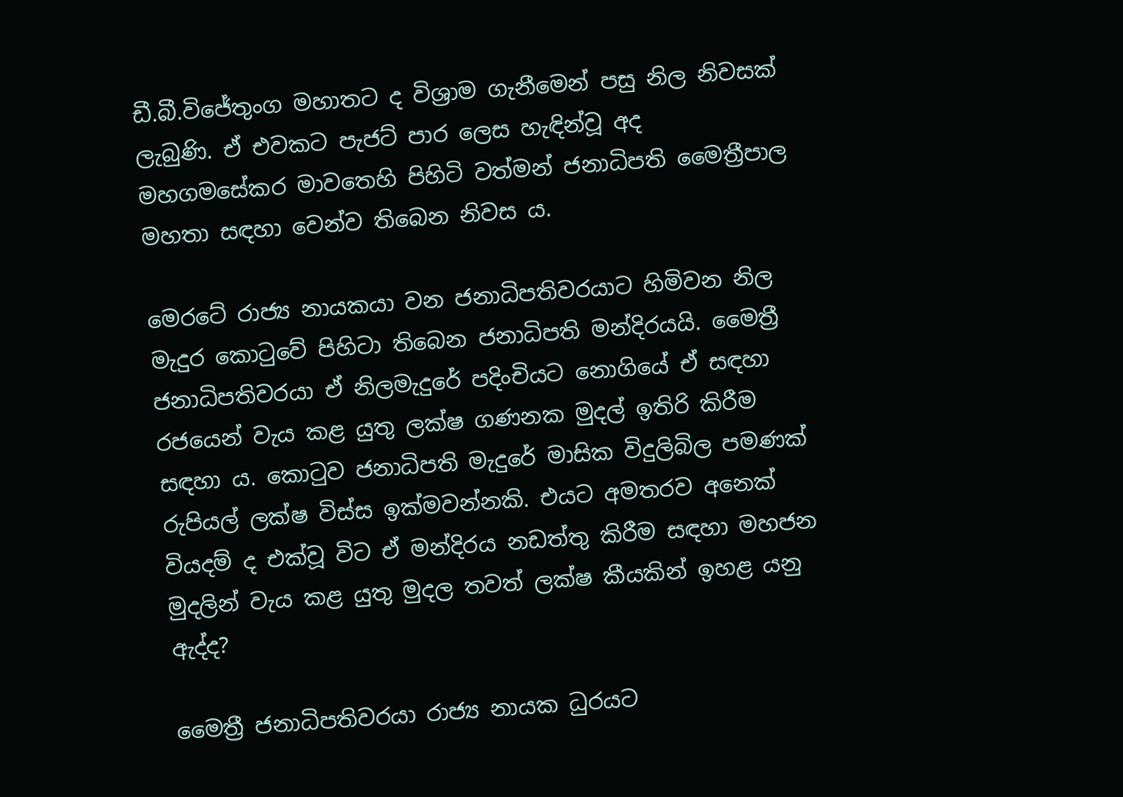ඩී.බී.විජේතුංග මහාතට ද විශ්‍රාම ගැනීමෙන් පසු නිල නිවසක් ලැබුණි. ඒ එවකට පැජට් පාර ලෙස හැඳින්වූ අද මහගමසේකර මාවතෙහි පිහිටි වත්මන් ජනාධිපති මෛත්‍රීපාල මහතා සඳහා වෙන්ව තිබෙන නිවස ය.

මෙරටේ රාජ්‍ය නායකයා වන ජනාධිපතිවරයාට හිමිවන නිල මැදුර කොටුවේ පිහිටා තිබෙන ජනාධිපති මන්දිරයයි. මෛත්‍රී ජනාධිපතිවරයා ඒ නිලමැදුරේ පදිංචියට නොගියේ ඒ සඳහා රජයෙන් වැය කළ යුතු ලක්ෂ ගණනක මුදල් ඉතිරි කිරීම සඳහා ය. කොටුව ජනාධිපති මැදුරේ මාසික විදුලිබිල පමණක් රුපියල් ලක්ෂ විස්ස ඉක්මවන්නකි. එයට අමතරව අනෙක් වියදම් ද එක්වූ විට ඒ මන්දිරය නඩත්තු කිරීම සඳහා මහජන මුදලින් වැය කළ යුතු මුදල තවත් ලක්ෂ කීයකින් ඉහළ යනු ඇද්ද?

මෛත්‍රී ජනාධිපතිවරයා රාජ්‍ය නායක ධුරයට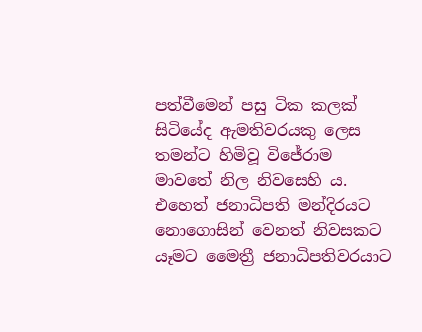පත්වීමෙන් පසු ටික කලක් සිටියේද ඇමතිවරයකු ලෙස තමන්ට හිමිවූ විජේරාම මාවතේ නිල නිවසෙහි ය. එහෙත් ජනාධිපති මන්දිරයට නොගොසින් වෙනත් නිවසකට යෑමට මෛත්‍රී ජනාධිපතිවරයාට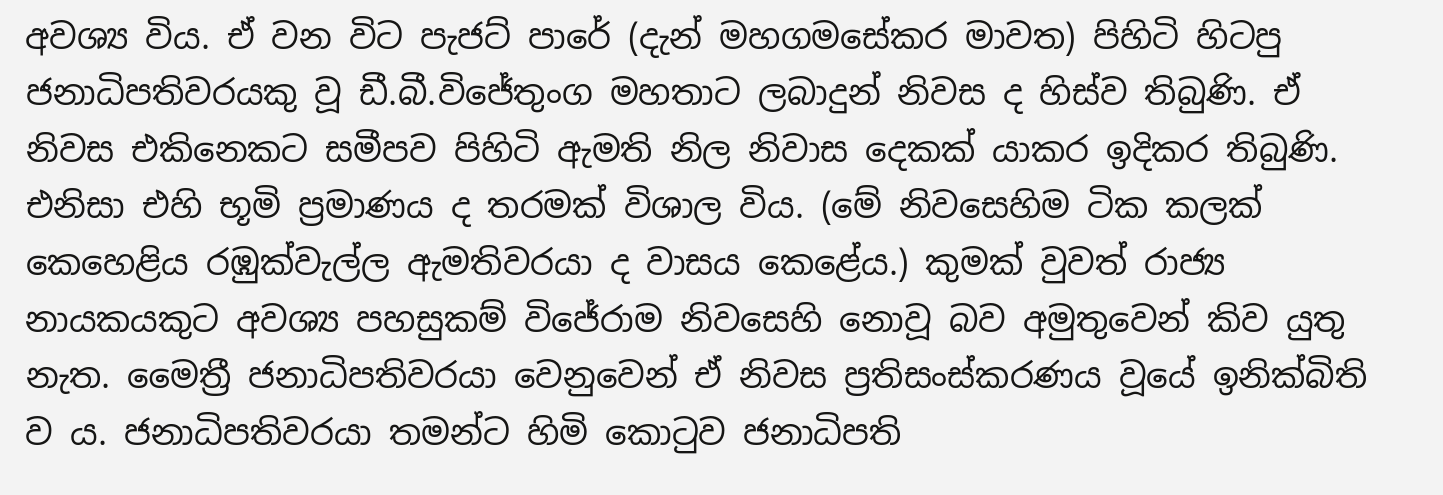අවශ්‍ය විය. ඒ වන විට පැජට් පාරේ (දැන් මහගමසේකර මාවත) පිහිටි හිටපු ජනාධිපතිවරයකු වූ ඩී.බී.විජේතුංග මහතාට ලබාදුන් නිවස ද හිස්ව තිබුණි. ඒ නිවස එකිනෙකට සමීපව පිහිටි ඇමති නිල නිවාස දෙකක් යාකර ඉදිකර තිබුණි. එනිසා එහි භූමි ප්‍රමාණය ද තරමක් විශාල විය. (මේ නිවසෙහිම ටික කලක් කෙහෙළිය රඹුක්වැල්ල ඇමතිවරයා ද වාසය කෙළේය.) කුමක් වුවත් රාජ්‍ය නායකයකුට අවශ්‍ය පහසුකම් විජේරාම නිවසෙහි නොවූ බව අමුතුවෙන් කිව යුතු නැත. මෛත්‍රී ජනාධිපතිවරයා වෙනුවෙන් ඒ නිවස ප්‍රතිසංස්කරණය වූයේ ඉනික්බිති ව ය. ජනාධිපතිවරයා තමන්ට හිමි කොටුව ජනාධිපති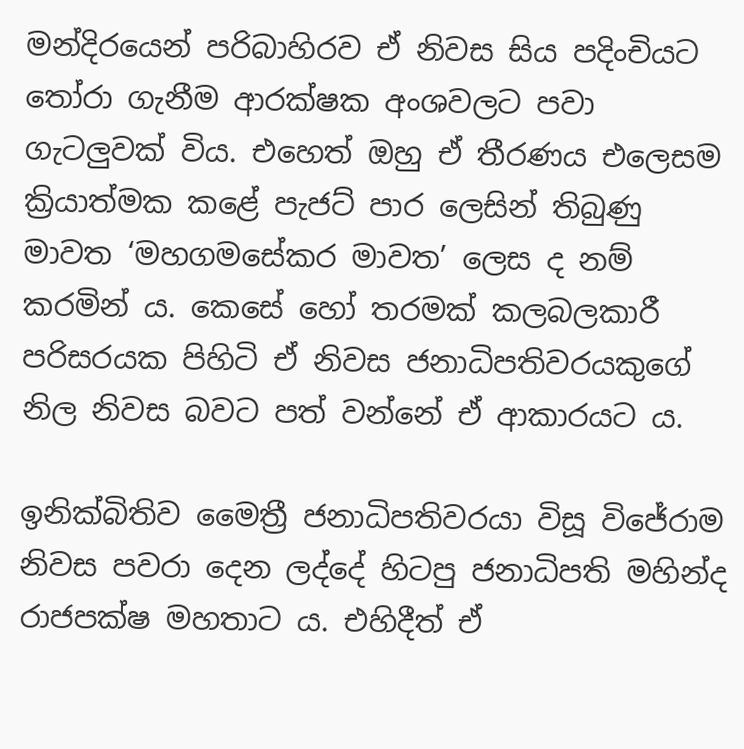මන්දිරයෙන් පරිබාහිරව ඒ නිවස සිය පදිංචියට තෝරා ගැනීම ආරක්ෂක අංශවලට පවා ගැටලුවක් විය. එහෙත් ඔහු ඒ තීරණය එලෙසම ක්‍රියාත්මක කළේ පැජට් පාර ලෙසින් තිබුණු මාවත ‘මහගමසේකර මාවත’ ලෙස ද නම් කරමින් ය. කෙසේ හෝ තරමක් කලබලකාරී පරිසරයක පිහිටි ඒ නිවස ජනාධිපතිවරයකුගේ නිල නිවස බවට පත් වන්නේ ඒ ආකාරයට ය.

ඉනික්බිතිව මෛත්‍රී ජනාධිපතිවරයා විසූ විජේරාම නිවස පවරා දෙන ලද්දේ හිටපු ජනාධිපති මහින්ද රාජපක්ෂ මහතාට ය. එහිදීත් ඒ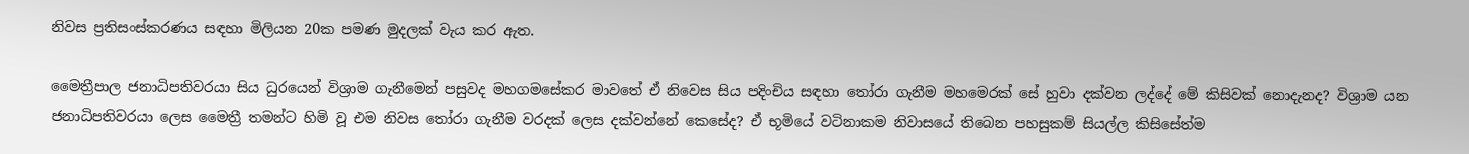නිවස ප්‍රතිසංස්කරණය සඳහා මිලියන 20ක පමණ මුදලක් වැය කර ඇත.

මෛත්‍රීපාල ජනාධිපතිවරයා සිය ධුරයෙන් විශ්‍රාම ගැනීමෙන් පසුවද මහගමසේකර මාවතේ ඒ නිවෙස සිය පදිංචිය සඳහා තෝරා ගැනීම මහමෙරක් සේ හුවා දක්වන ලද්දේ මේ කිසිවක් නොදැනද? විශ්‍රාම යන ජනාධිපතිවරයා ලෙස මෛත්‍රී තමන්ට හිමි වූ එම නිවස තෝරා ගැනීම වරදක් ලෙස දක්වන්නේ කෙසේද? ඒ භූමියේ වටිනාකම නිවාසයේ තිබෙන පහසුකම් සියල්ල කිසිසේත්ම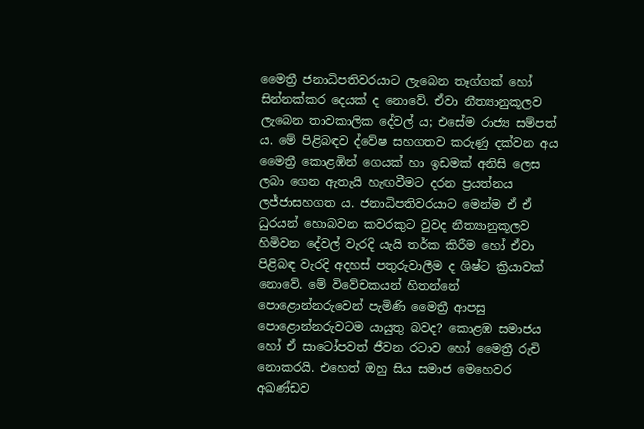මෛත්‍රී ජනාධිපතිවරයාට ලැබෙන තෑග්ගක් හෝ සින්නක්කර දෙයක් ද නොවේ. ඒවා නීත්‍යානුකූලව ලැබෙන තාවකාලික දේවල් ය; එසේම රාජ්‍ය සම්පත් ය. මේ පිළිබඳව ද්වේෂ සහගතව කරුණු දක්වන අය මෛත්‍රී කොළඹින් ගෙයක් හා ඉඩමක් අනිසි ලෙස ලබා ගෙන ඇතැයි හැඟවීමට දරන ප්‍රයත්නය ලජ්ජාසහගත ය. ජනාධිපතිවරයාට මෙන්ම ඒ ඒ ධුරයන් හොබවන කවරකුට වුවද නීත්‍යානුකූලව හිමිවන දේවල් වැරදි යැයි තර්ක කිරීම හෝ ඒවා පිළිබඳ වැරදි අදහස් පතුරුවාලීම ද ශිෂ්ට ක්‍රියාවක් නොවේ. මේ විවේචකයන් හිතන්නේ පොළොන්නරුවෙන් පැමිණි මෛත්‍රී ආපසු පොළොන්නරුවටම යායුතු බවද? කොළඹ සමාජය හෝ ඒ සාටෝපවත් ජීවන රටාව හෝ මෛත්‍රී රුචි නොකරයි. එහෙත් ඔහු සිය සමාජ මෙහෙවර අඛණ්ඩව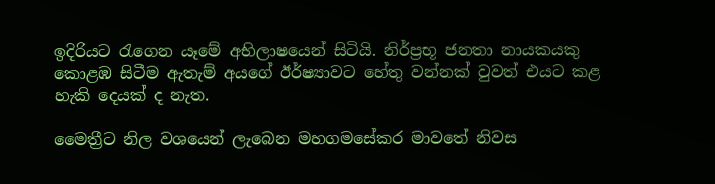ඉදිරියට රැගෙන යෑමේ අභිලාෂයෙන් සිටියි. නිර්ප්‍රභූ ජනතා නායකයකු කොළඹ සිටීම ඇතැම් අයගේ ඊර්ෂ්‍යාවට හේතු වන්නක් වුවත් එයට කළ හැකි දෙයක් ද නැත.

මෛත්‍රීට නිල වශයෙන් ලැබෙන මහගමසේකර මාවතේ නිවස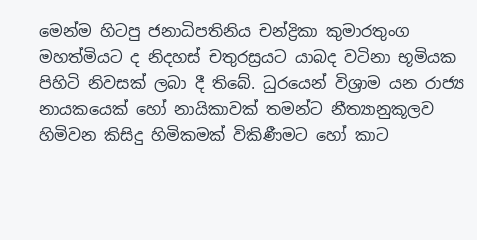මෙන්ම හිටපු ජනාධිපතිනිය චන්ද්‍රිකා කුමාරතුංග මහත්මියට ද නිදහස් චතුරස්‍රයට යාබද වටිනා භූමියක පිහිටි නිවසක් ලබා දී තිබේ. ධුරයෙන් විශ්‍රාම යන රාජ්‍ය නායකයෙක් හෝ නායිකාවක් තමන්ට නීත්‍යානුකූලව හිමිවන කිසිදු හිමිකමක් විකිණීමට හෝ කාට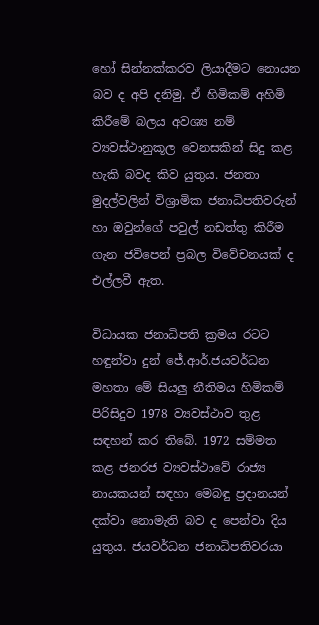හෝ සින්නක්කරව ලියාදීමට නොයන බව ද අපි දනිමු. ඒ හිමිකම් අහිමි කිරීමේ බලය අවශ්‍ය නම් ව්‍යවස්ථානුකූල වෙනසකින් සිදු කළ හැකි බවද කිව යුතුය. ජනතා මුදල්වලින් විශ්‍රාමික ජනාධිපතිවරුන් හා ඔවුන්ගේ පවුල් නඩත්තු කිරීම ගැන ජවිපෙන් ප්‍රබල විවේචනයක් ද එල්ලවී ඇත.

විධායක ජනාධිපති ක්‍රමය රටට හඳුන්වා දුන් ජේ.ආර්.ජයවර්ධන මහතා මේ සියලු නීතිමය හිමිකම් පිරිසිදුව 1978 ව්‍යවස්ථාව තුළ සඳහන් කර තිබේ. 1972 සම්මත කළ ජනරජ ව්‍යවස්ථාවේ රාජ්‍ය නායකයන් සඳහා මෙබඳු ප්‍රදානයන් දක්වා නොමැති බව ද පෙන්වා දිය යුතුය. ජයවර්ධන ජනාධිපතිවරයා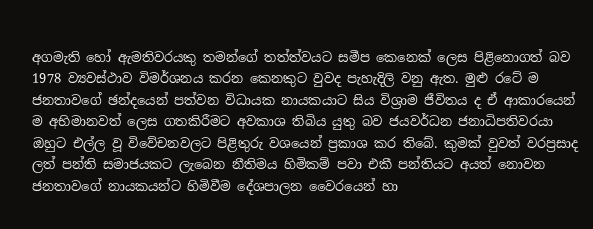අගමැති හෝ ඇමතිවරයකු තමන්ගේ තත්ත්වයට සමීප කෙනෙක් ලෙස පිළිනොගත් බව 1978 ව්‍යවස්ථාව විමර්ශනය කරන කෙනකුට වුවද පැහැදිලි වනු ඇත. මුළු රටේ ම ජනතාවගේ ඡන්දයෙන් පත්වන විධායක නායකයාට සිය විශ්‍රාම ජීවිතය ද ඒ ආකාරයෙන් ම අභිමානවත් ලෙස ගතකිරීමට අවකාශ තිබිය යුතු බව ජයවර්ධන ජනාධිපතිවරයා ඔහුට එල්ල වූ විවේචනවලට පිළිතුරු වශයෙන් ප්‍රකාශ කර තිබේ. කුමක් වුවත් වරප්‍රසාද ලත් පන්ති සමාජයකට ලැබෙන නීතිමය හිමිකම් පවා එකී පන්තියට අයත් නොවන ජනතාවගේ නායකයන්ට හිමිවීම දේශපාලන වෛරයෙන් හා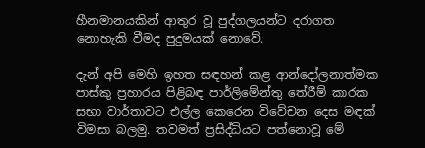හීනමානයකින් ආතුර වූ පුද්ගලයන්ට දරාගත නොහැකි වීමද පුදුමයක් නොවේ.

දැන් අපි මෙහි ඉහත සඳහන් කළ ආන්දෝලනාත්මක පාස්කු ප්‍රහාරය පිළිබඳ පාර්ලිමේන්තු තේරීම් කාරක සභා වාර්තාවට එල්ල කෙරෙන විවේචන දෙස මඳක් විමසා බලමු. තවමත් ප්‍රසිද්ධියට පත්නොවූ මේ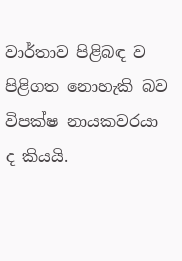වාර්තාව පිළිබඳ ව පිළිගත නොහැකි බව විපක්ෂ නායකවරයා ද කියයි.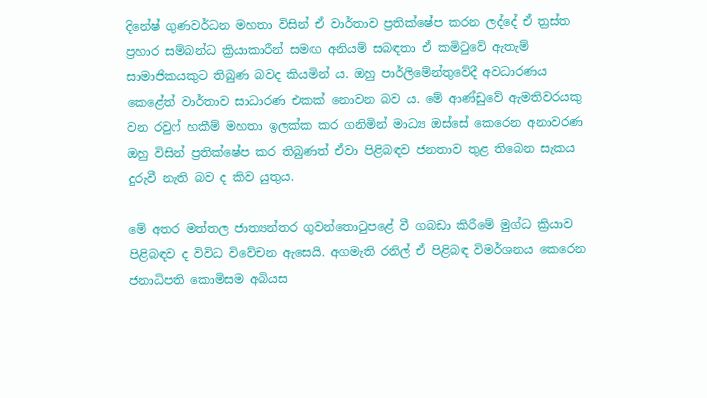දිනේෂ් ගුණවර්ධන මහතා විසින් ඒ වාර්තාව ප්‍රතික්ෂේප කරන ලද්දේ ඒ ත්‍රස්ත ප්‍රහාර සම්බන්ධ ක්‍රියාකාරීන් සමඟ අනියම් සබඳතා ඒ කමිටුවේ ඇතැම් සාමාජිකයකුට තිබුණ බවද කියමින් ය. ඔහු පාර්ලිමේන්තුවේදී අවධාරණය කෙළේත් වාර්තාව සාධාරණ එකක් නොවන බව ය. මේ ආණ්ඩුවේ ඇමතිවරයකු වන රවුෆ් හකීම් මහතා ඉලක්ක කර ගනිමින් මාධ්‍ය ඔස්සේ කෙරෙන අනාවරණ ඔහු විසින් ප්‍රතික්ෂේප කර තිබුණත් ඒවා පිළිබඳව ජනතාව තුළ තිබෙන සැකය දුරුවී නැති බව ද කිව යුතුය.

මේ අතර මත්තල ජාත්‍යන්තර ගුවන්තොටුපළේ වී ගබඩා කිරීමේ මුග්ධ ක්‍රියාව පිළිබඳව ද විවිධ විවේචන ඇසෙයි. අගමැති රනිල් ඒ පිළිබඳ විමර්ශනය කෙරෙන ජනාධිපති කොමිසම අබියස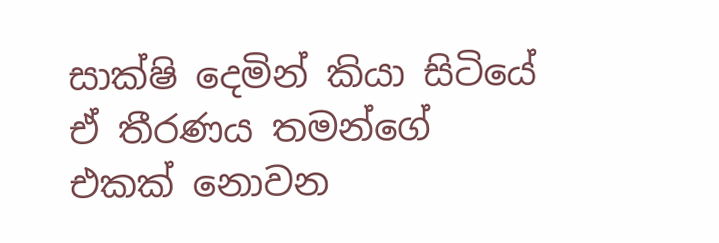සාක්ෂි දෙමින් කියා සිටියේ ඒ තීරණය තමන්ගේ එකක් නොවන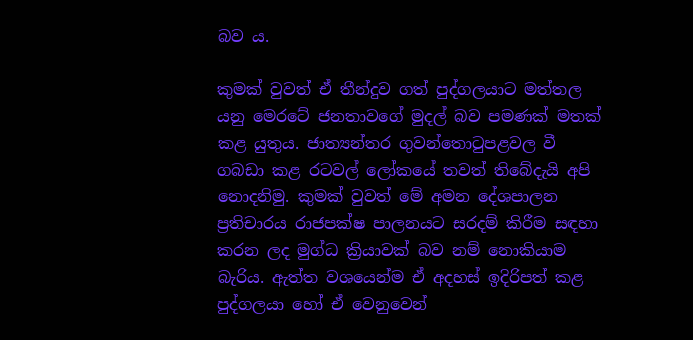බව ය.

කුමක් වුවත් ඒ තීන්දුව ගත් පුද්ගලයාට මත්තල යනු මෙරටේ ජනතාවගේ මුදල් බව පමණක් මතක් කළ යුතුය. ජාත්‍යන්තර ගුවන්තොටුපළවල වී ගබඩා කළ රටවල් ලෝකයේ තවත් තිබේදැයි අපි නොදනිමු. කුමක් වුවත් මේ අමන දේශපාලන ප්‍රතිචාරය රාජපක්ෂ පාලනයට සරදම් කිරීම සඳහා කරන ලද මුග්ධ ක්‍රියාවක් බව නම් නොකියාම බැරිය. ඇත්ත වශයෙන්ම ඒ අදහස් ඉදිරිපත් කළ පුද්ගලයා හෝ ඒ වෙනුවෙන්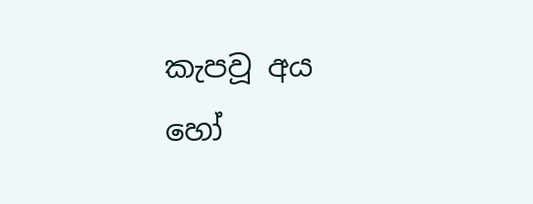කැපවූ අය හෝ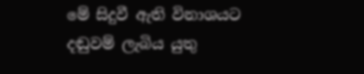මේ සිදුවී ඇති විනාශයට දඬුවම් ලැබිය යුතු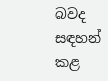බවද සඳහන් කළ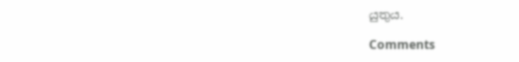යුතුය.

Comments